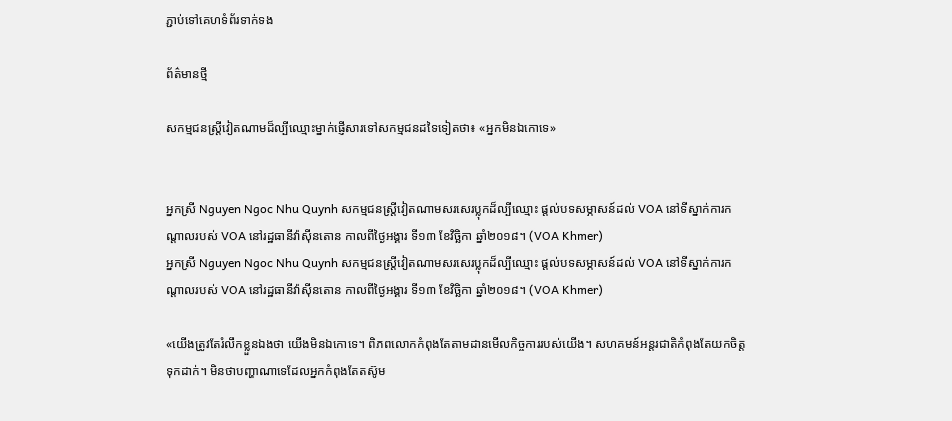ភ្ជាប់ទៅគេហទំព័រទាក់ទង

ព័ត៌មានថ្មី

សកម្មជនស្ត្រីវៀតណាមដ៏ល្បីឈ្មោះម្នាក់ផ្ញើសារទៅសកម្មជនដទៃទៀតថា៖ «អ្នកមិនឯកោទេ»


អ្នកស្រី Nguyen Ngoc Nhu Quynh សកម្មជនស្ត្រីវៀតណាមសរសេរប្លុកដ៏ល្បីឈ្មោះ ផ្តល់បទសម្ភាសន៍ដល់ VOA នៅទីស្នាក់ការកណ្តាលរបស់ VOA នៅរដ្ឋធានីវ៉ាស៊ីនតោន កាលពីថ្ងៃអង្គារ ទី១៣ ខែវិច្ឆិកា ឆ្នាំ២០១៨។ (VOA Khmer)
អ្នកស្រី Nguyen Ngoc Nhu Quynh សកម្មជនស្ត្រីវៀតណាមសរសេរប្លុកដ៏ល្បីឈ្មោះ ផ្តល់បទសម្ភាសន៍ដល់ VOA នៅទីស្នាក់ការកណ្តាលរបស់ VOA នៅរដ្ឋធានីវ៉ាស៊ីនតោន កាលពីថ្ងៃអង្គារ ទី១៣ ខែវិច្ឆិកា ឆ្នាំ២០១៨។ (VOA Khmer)

«យើងត្រូវតែរំលឹកខ្លួនឯងថា យើងមិនឯកោទេ។ ពិភពលោកកំពុងតែតាមដានមើលកិច្ចការរបស់យើង។ សហគមន៍អន្តរជាតិកំពុងតែយកចិត្តទុកដាក់។ មិនថាបញ្ហាណាទេដែលអ្នកកំពុងតែតស៊ូម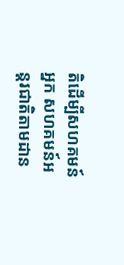តិដើម្បីសហគមន៍អ្នក សហគមន៍អន្តរជាតិតាមដាន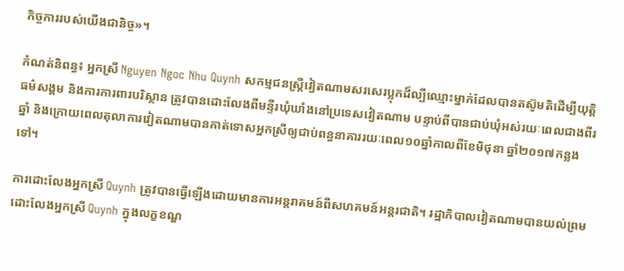កិច្ចការរបស់យើងជានិច្ច‍»។

កំណត់និពន្ធ៖ អ្នកស្រី Nguyen Ngoc Nhu Quynh សកម្មជនស្ត្រីវៀតណាមសរសេរប្លុកដ៏ល្បីឈ្មោះម្នាក់ដែលបានតស៊ូមតិដើម្បីយុត្តិធម៌សង្គម និងការការពារបរិស្ថាន ត្រូវបានដោះលែងពីមន្ទីរឃុំឃាំងនៅប្រទេសវៀតណាម បន្ទាប់ពីបានជាប់ឃុំអស់រយៈពេលជាងពីរឆ្នាំ និងក្រោយពេលតុលាការវៀតណាមបានកាត់ទោសអ្នកស្រីឲ្យជាប់ពន្ធនាគាររយៈពេល១០ឆ្នាំកាលពីខែមិថុនា ឆ្នាំ២០១៧កន្លងទៅ។

ការដោះលែងអ្នកស្រី Quynh ត្រូវបានធ្វើឡើងដោយមានការអន្តរាគមន៍ពីសហគមន៍អន្តរជាតិ។ រដ្ឋាភិបាលវៀតណាមបានយល់ព្រមដោះលែងអ្នកស្រី Quynh ក្នុងលក្ខខណ្ឌ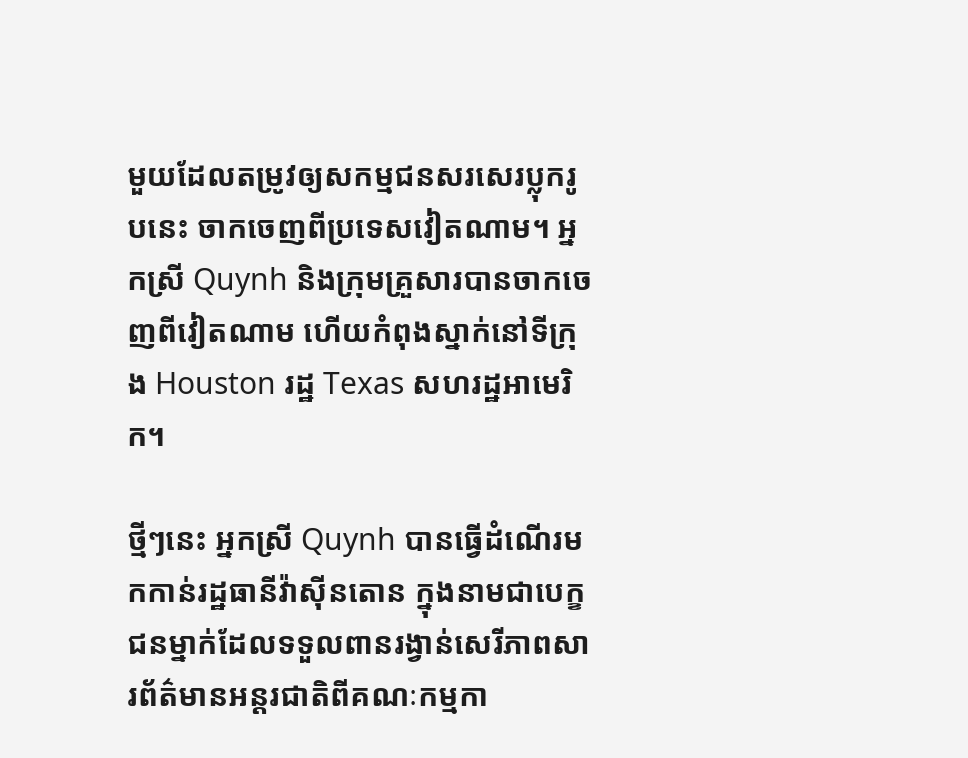មួយដែលតម្រូវឲ្យសកម្មជនសរសេរប្លុករូបនេះ ចាកចេញពីប្រទេសវៀតណាម។ អ្នកស្រី Quynh និងក្រុមគ្រួសារបានចាកចេញពីវៀតណាម ហើយកំពុងស្នាក់នៅទីក្រុង Houston រដ្ឋ Texas សហរដ្ឋអាមេរិក។

ថ្មីៗនេះ អ្នកស្រី Quynh បានធ្វើដំណើរមកកាន់រដ្ឋធានីវ៉ាស៊ីនតោន ក្នុងនាមជាបេក្ខជនម្នាក់ដែលទទួលពានរង្វាន់សេរីភាពសារព័ត៌មានអន្តរជាតិពីគណៈកម្មកា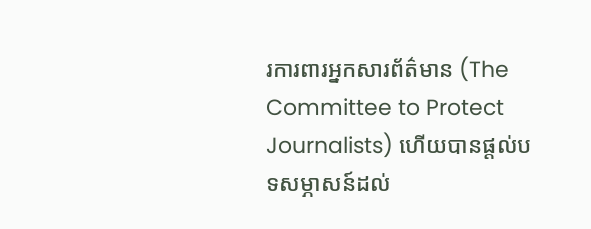រការពារអ្នកសារព័ត៌មាន (The Committee to Protect Journalists) ហើយបានផ្តល់បទសម្ភាសន៍ដល់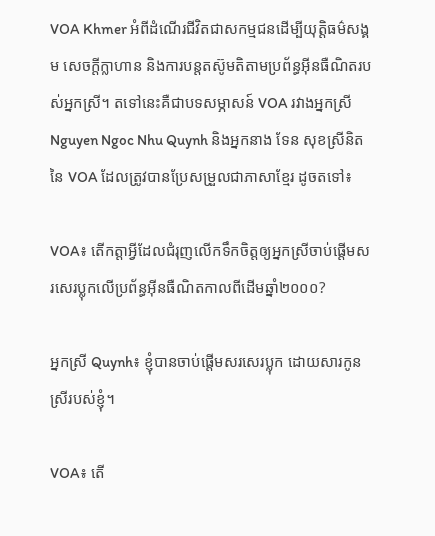VOA Khmer អំពីដំណើរជីវិតជាសកម្មជនដើម្បីយុត្តិធម៌សង្គម សេចក្តីក្លាហាន និងការបន្តតស៊ូមតិតាមប្រព័ន្ធអ៊ីនធឺណិតរបស់អ្នកស្រី។ តទៅនេះគឺជាបទសម្ភាសន៍ VOA រវាងអ្នកស្រី Nguyen Ngoc Nhu Quynh និងអ្នកនាង ទែន សុខស្រីនិត នៃ VOA ដែលត្រូវបានប្រែសម្រួលជាភាសាខ្មែរ ដូចតទៅ៖

VOA៖ តើកត្តាអ្វីដែលជំរុញលើកទឹកចិត្តឲ្យអ្នកស្រីចាប់ផ្តើមសរសេរប្លុកលើប្រព័ន្ធអ៊ីនធឺណិតកាលពីដើមឆ្នាំ២០០០?

អ្នកស្រី Quynh៖ ខ្ញុំបានចាប់ផ្តើមសរសេរប្លុក ដោយសារកូនស្រីរបស់ខ្ញុំ។

VOA៖ តើ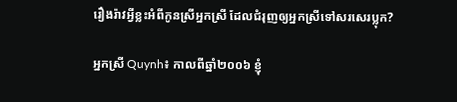រឿងរ៉ាវអ្វីខ្លះអំពីកូនស្រីអ្នកស្រី ដែលជំរុញឲ្យអ្នកស្រីទៅសរសេរប្លុក?

អ្នកស្រី Quynh៖ កាលពីឆ្នាំ២០០៦ ខ្ញុំ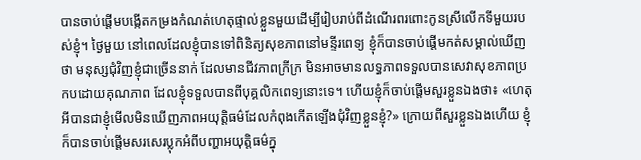បានចាប់ផ្តើមបង្កើតកម្រងកំណត់ហេតុផ្ទាល់ខ្លួនមួយដើម្បីរៀបរាប់ពីដំណើរពរពោះកូនស្រីលើកទីមួយរបស់ខ្ញុំ។ ថ្ងៃមួយ នៅពេលដែលខ្ញុំបានទៅពិនិត្យសុខភាពនៅមន្ទីរពេទ្យ ខ្ញុំក៏បានចាប់ផ្តើមកត់សម្គាល់ឃើញថា មនុស្សជុំវិញខ្ញុំជាច្រើននាក់ ដែលមានជីវភាពក្រីក្រ មិនអាចមានលទ្ធភាពទទួលបានសេវាសុខភាពប្រកបដោយគុណភាព ដែលខ្ញុំទទួលបានពីបុគ្គលិកពេទ្យនោះទេ។ ហើយខ្ញុំក៏ចាប់ផ្តើមសួរខ្លួនឯងថា៖ «ហេតុអីបានជាខ្ញុំមើលមិនឃើញភាពអយុត្តិធម៌ដែលកំពុងកើតឡើងជុំវិញខ្លួនខ្ញុំ?» ក្រោយពីសួរខ្លួនឯងហើយ ខ្ញុំក៏បានចាប់ផ្តើមសរសេរប្លុកអំពីបញ្ហាអយុត្តិធម៌ក្នុ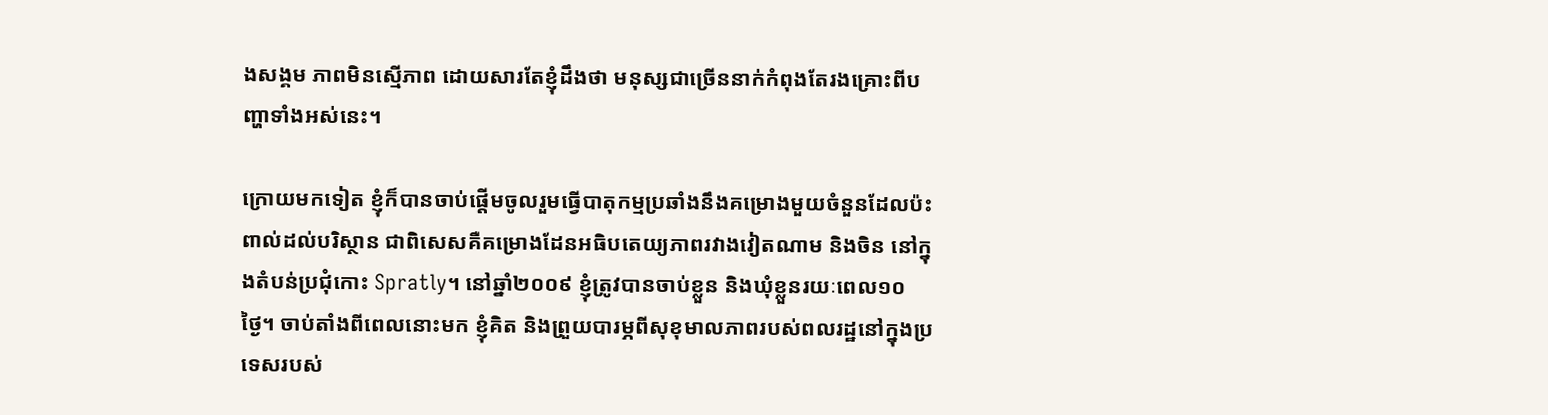ងសង្គម ភាពមិនស្មើភាព ដោយសារតែខ្ញុំដឹងថា មនុស្សជាច្រើននាក់កំពុងតែរងគ្រោះពីបញ្ហាទាំងអស់នេះ។

ក្រោយមកទៀត ខ្ញុំក៏បានចាប់ផ្តើមចូលរួមធ្វើបាតុកម្មប្រឆាំងនឹងគម្រោងមួយចំនួនដែលប៉ះពាល់ដល់បរិស្ថាន ជាពិសេសគឺគម្រោងដែនអធិបតេយ្យភាពរវាងវៀតណាម និងចិន នៅក្នុងតំបន់ប្រជុំកោះ Spratly។ នៅឆ្នាំ២០០៩ ខ្ញុំត្រូវបានចាប់ខ្លួន និងឃុំខ្លួនរយៈពេល១០ថ្ងៃ។ ចាប់តាំងពីពេលនោះមក ខ្ញុំគិត និងព្រួយបារម្ភពីសុខុមាលភាពរបស់ពលរដ្ឋនៅក្នុងប្រទេសរបស់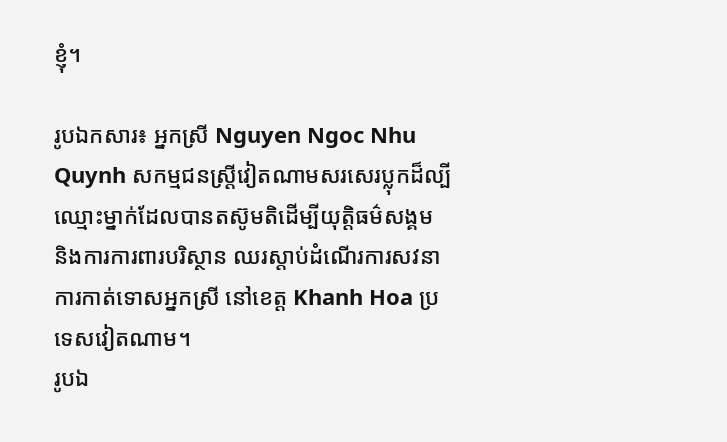ខ្ញុំ។

រូបឯកសារ៖ អ្នកស្រី Nguyen Ngoc Nhu Quynh សកម្មជនស្ត្រីវៀតណាមសរសេរប្លុកដ៏ល្បីឈ្មោះម្នាក់ដែលបានតស៊ូមតិដើម្បីយុត្តិធម៌សង្គម និងការការពារបរិស្ថាន ឈរស្តាប់ដំណើរការសវនាការកាត់ទោសអ្នកស្រី នៅខេត្ត Khanh Hoa ប្រទេសវៀតណាម។
រូបឯ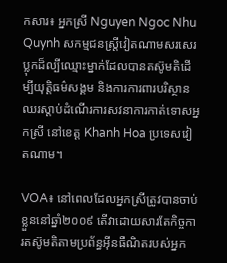កសារ៖ អ្នកស្រី Nguyen Ngoc Nhu Quynh សកម្មជនស្ត្រីវៀតណាមសរសេរប្លុកដ៏ល្បីឈ្មោះម្នាក់ដែលបានតស៊ូមតិដើម្បីយុត្តិធម៌សង្គម និងការការពារបរិស្ថាន ឈរស្តាប់ដំណើរការសវនាការកាត់ទោសអ្នកស្រី នៅខេត្ត Khanh Hoa ប្រទេសវៀតណាម។

VOA៖ នៅពេលដែលអ្នកស្រីត្រូវបានចាប់ខ្លួននៅឆ្នាំ២០០៩ តើវាដោយសារតែកិច្ចការតស៊ូមតិតាមប្រព័ន្ធអ៊ីនធឺណិតរបស់អ្នក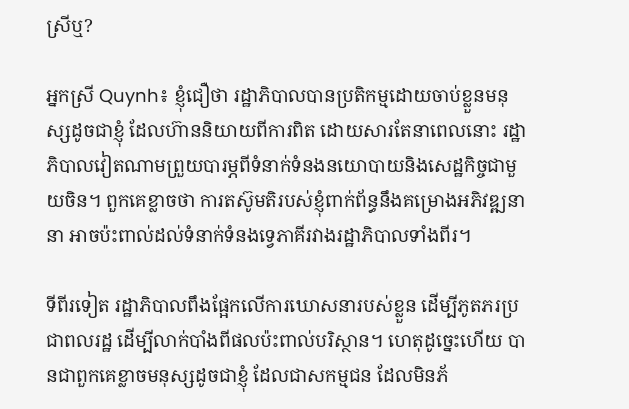ស្រីឬ?

អ្នកស្រី Quynh៖ ខ្ញុំជឿថា រដ្ឋាភិបាលបានប្រតិកម្មដោយចាប់ខ្លួនមនុស្សដូចជាខ្ញុំ ដែលហ៊ាននិយាយពីការពិត ដោយសារតែនាពេលនោះ រដ្ឋាភិបាលវៀតណាមព្រួយបារម្ភពីទំនាក់ទំនងនយោបាយនិងសេដ្ឋកិច្ចជាមួយចិន។ ពួកគេខ្លាចថា ការតស៊ូមតិរបស់ខ្ញុំពាក់ព័ន្ធនឹងគម្រោងអភិវឌ្ឍនានា អាចប៉ះពាល់ដល់ទំនាក់ទំនងទ្វេភាគីរវាងរដ្ឋាភិបាលទាំងពីរ។

ទីពីរទៀត រដ្ឋាភិបាលពឹងផ្អែកលើការឃោសនារបស់ខ្លួន ដើម្បីភូតភរប្រជាពលរដ្ឋ ដើម្បីលាក់បាំងពីផលប៉ះពាល់បរិស្ថាន។ ហេតុដូច្នេះហើយ បានជាពួកគេខ្លាចមនុស្សដូចជាខ្ញុំ ដែលជាសកម្មជន ដែលមិនភ័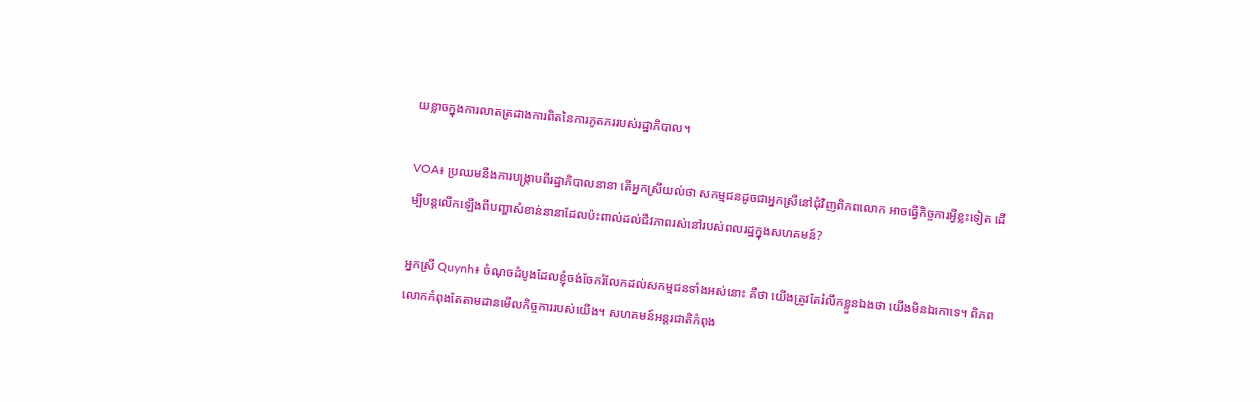យខ្លាចក្នុងការលាតត្រដាងការពិតនៃការភូតភររបស់រដ្ឋាភិបាល។

VOA៖ ប្រឈមនឹងការបង្ក្រាបពីរដ្ឋាភិបាលនានា តើអ្នកស្រីយល់ថា សកម្មជនដូចជាអ្នកស្រីនៅជុំវិញពិភពលោក អាចធ្វើកិច្ចការអ្វីខ្លះទៀត ដើម្បីបន្តលើកឡើងពីបញ្ហាសំខាន់នានាដែលប៉ះពាល់ដល់ជីវភាពរស់នៅរបស់ពលរដ្ឋក្នុងសហគមន៍?

អ្នកស្រី Quynh៖ ចំណុចដំបូងដែលខ្ញុំចង់ចែករំលែកដល់សកម្មជនទាំងអស់នោះ គឺថា យើងត្រូវតែរំលឹកខ្លួនឯងថា យើងមិនឯកោទេ។ ពិភពលោកកំពុងតែតាមដានមើលកិច្ចការរបស់យើង។ សហគមន៍អន្តរជាតិកំពុង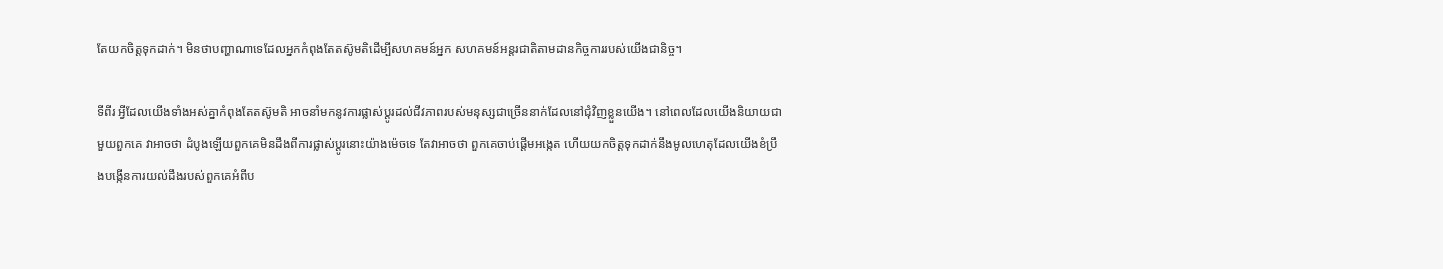តែយកចិត្តទុកដាក់។ មិនថាបញ្ហាណាទេដែលអ្នកកំពុងតែតស៊ូមតិដើម្បីសហគមន៍អ្នក សហគមន៍អន្តរជាតិតាមដានកិច្ចការរបស់យើងជានិច្ច។

ទីពីរ អ្វីដែលយើងទាំងអស់គ្នាកំពុងតែតស៊ូមតិ អាចនាំមកនូវការផ្លាស់ប្តូរដល់ជីវភាពរបស់មនុស្សជាច្រើននាក់ដែលនៅជុំវិញខ្លួនយើង។ នៅពេលដែលយើងនិយាយជាមួយពួកគេ វាអាចថា ដំបូងឡើយពួកគេមិនដឹងពីការផ្លាស់ប្តូរនោះយ៉ាងម៉េចទេ តែវាអាចថា ពួកគេចាប់ផ្តើមអង្កេត ហើយយកចិត្តទុកដាក់នឹងមូលហេតុដែលយើងខំប្រឹងបង្កើនការយល់ដឹងរបស់ពួកគេអំពីប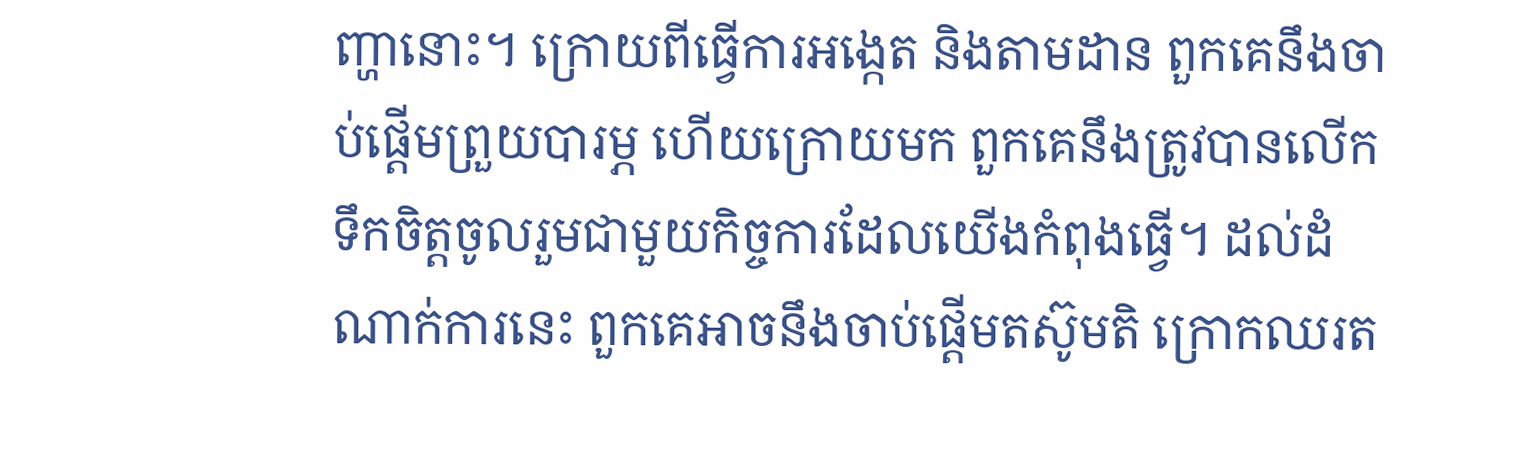ញ្ហានោះ។ ក្រោយពីធ្វើការអង្កេត និងតាមដាន ពួកគេនឹងចាប់ផ្តើមព្រួយបារម្ភ ហើយក្រោយមក ពួកគេនឹងត្រូវបានលើកទឹកចិត្តចូលរួមជាមួយកិច្ចការដែលយើងកំពុងធ្វើ។ ដល់ដំណាក់ការនេះ ពួកគេអាចនឹងចាប់ផ្តើមតស៊ូមតិ ក្រោកឈរត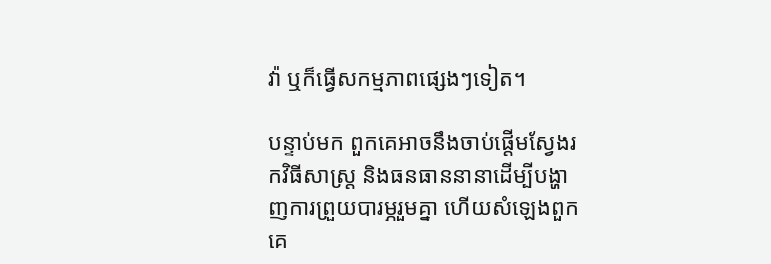វ៉ា ឬក៏ធ្វើសកម្មភាពផ្សេងៗទៀត។

បន្ទាប់មក ពួកគេអាចនឹងចាប់ផ្តើមស្វែងរកវិធីសាស្ត្រ និងធនធាននានាដើម្បីបង្ហាញការព្រួយបារម្ភរួមគ្នា ហើយសំឡេងពួកគេ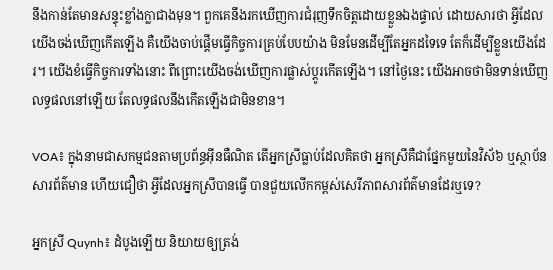នឹងកាន់តែមានសន្ទុះខ្លាំងក្លាជាងមុន។ ពួកគេនឹងរកឃើញការជំរុញទឹកចិត្តដោយខ្លួនឯងផ្ទាល់ ដោយសារថា អ្វីដែលយើងចង់ឃើញកើតឡើង គឺយើងចាប់ផ្តើមធ្វើកិច្ចការគ្រប់បែបយ៉ាង មិនមែនដើម្បីតែអ្នកដទៃទេ តែក៏ដើម្បីខ្លួនយើងដែរ។ យើងខំធ្វើកិច្ចការទាំងនោះ ពីព្រោះយើងចង់ឃើញការផ្លាស់ប្តូរកើតឡើង។ នៅថ្ងៃនេះ យើងអាចថាមិនទាន់ឃើញលទ្ធផលនៅឡើយ តែលទ្ធផលនឹងកើតឡើងជាមិនខាន។

VOA៖ ក្នុងនាមជាសកម្មជនតាមប្រព័ន្ធអ៊ីនធឺណិត តើអ្នកស្រីធ្លាប់ដែលគិតថា អ្នកស្រីគឺជាផ្នែកមួយនៃវិស័៦ ឬស្ថាប័នសារព័ត៌មាន ហើយជឿថា អ្វីដែលអ្នកស្រីបានធ្វើ បានជួយលើកកម្ពស់សេរីភាពសារព័ត៌មានដែរឬទេ?

អ្នកស្រី Quynh៖ ដំបូងឡើយ និយាយឲ្យត្រង់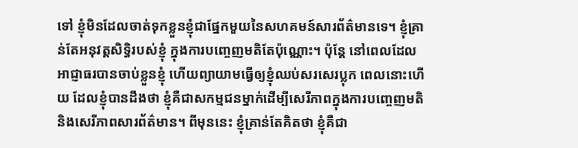ទៅ ខ្ញុំមិនដែលចាត់ទុកខ្លួនខ្ញុំជាផ្នែកមួយនៃសហគមន៍សារព័ត៌មានទេ។ ខ្ញុំគ្រាន់តែអនុវត្តសិទ្ធិរបស់ខ្ញុំ ក្នុងការបញ្ចេញមតិតែប៉ុណ្ណោះ។ ប៉ុន្តែ នៅពេលដែលអាជ្ញាធរបានចាប់ខ្លួនខ្ញុំ ហើយព្យាយាមធ្វើឲ្យខ្ញុំឈប់សរសេរប្លុក ពេលនោះហើយ ដែលខ្ញុំបានដឹងថា ខ្ញុំគឺជាសកម្មជនម្នាក់ដើម្បីសេរីភាពក្នុងការបញ្ចេញមតិ និងសេរីភាពសារព័ត៌មាន។ ពីមុននេះ ខ្ញុំគ្រាន់តែគិតថា ខ្ញុំគឺជា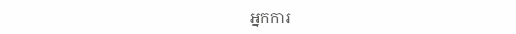អ្នកការ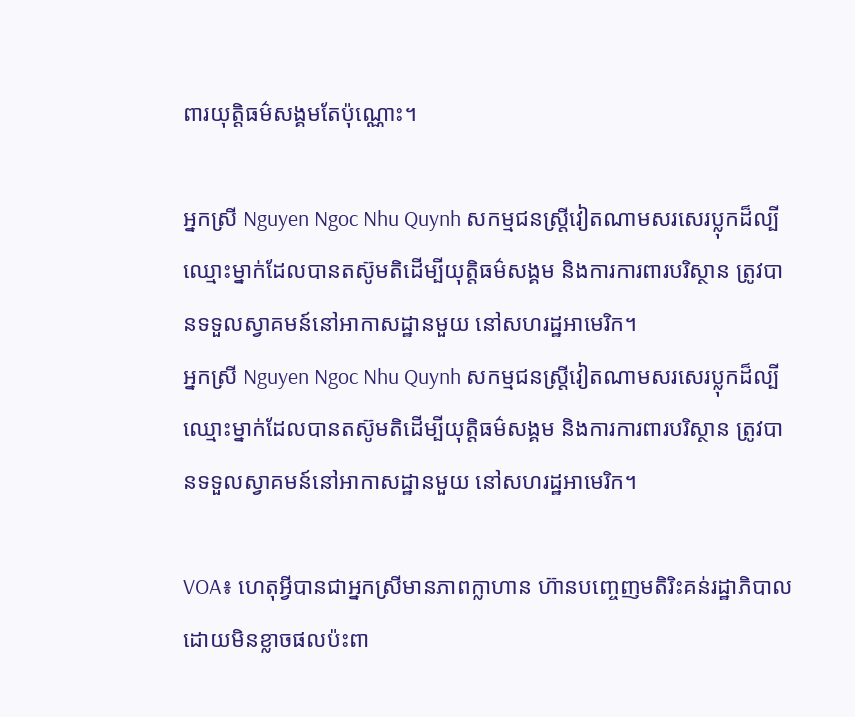ពារយុត្តិធម៌សង្គមតែប៉ុណ្ណោះ។

អ្នកស្រី Nguyen Ngoc Nhu Quynh សកម្មជនស្ត្រីវៀតណាមសរសេរប្លុកដ៏ល្បីឈ្មោះម្នាក់ដែលបានតស៊ូមតិដើម្បីយុត្តិធម៌សង្គម និងការការពារបរិស្ថាន ត្រូវបានទទួលស្វាគមន៍នៅអាកាសដ្ឋានមួយ នៅសហរដ្ឋអាមេរិក។
អ្នកស្រី Nguyen Ngoc Nhu Quynh សកម្មជនស្ត្រីវៀតណាមសរសេរប្លុកដ៏ល្បីឈ្មោះម្នាក់ដែលបានតស៊ូមតិដើម្បីយុត្តិធម៌សង្គម និងការការពារបរិស្ថាន ត្រូវបានទទួលស្វាគមន៍នៅអាកាសដ្ឋានមួយ នៅសហរដ្ឋអាមេរិក។

VOA៖ ហេតុអ្វីបានជាអ្នកស្រីមានភាពក្លាហាន ហ៊ានបញ្ចេញមតិរិះគន់រដ្ឋាភិបាល ដោយមិនខ្លាចផលប៉ះពា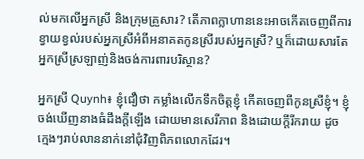ល់មកលើអ្នកស្រី និងក្រុមគ្រួសារ? តើភាពក្លាហាននេះអាចកើតចេញពីការខ្វាយខ្វល់របស់អ្នកស្រីអំពីអនាគតកូនស្រីរបស់អ្នកស្រី? ឬក៏ដោយសារតែអ្នកស្រីស្រឡាញ់និងចង់ការពារបរិស្ថាន?

អ្នកស្រី Quynh៖ ខ្ញុំជឿថា កម្លាំងលើកទឹកចិត្តខ្ញុំ កើតចេញពីកូនស្រីខ្ញុំ។ ខ្ញុំចង់ឃើញនាងធំដឹងក្តីឡើង ដោយមានសេរីភាព និងដោយក្តីរីករាយ ដូចក្មេងៗរាប់លាននាក់នៅជុំវិញពិភពលោកដែរ។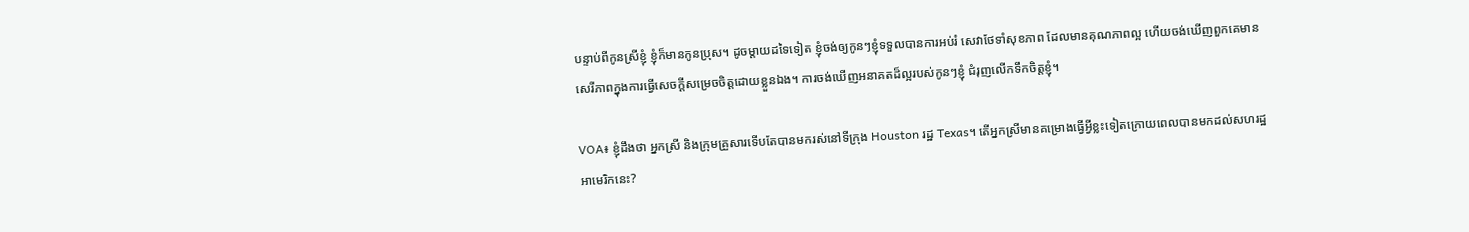បន្ទាប់ពីកូនស្រីខ្ញុំ ខ្ញុំក៏មានកូនប្រុស។ ដូចម្តាយដទៃទៀត ខ្ញុំចង់ឲ្យកូនៗខ្ញុំទទួលបានការអប់រំ សេវាថែទាំសុខភាព ដែលមានគុណភាពល្អ ហើយចង់ឃើញពួកគេមានសេរីភាពក្នុងការធ្វើសេចក្តីសម្រេចចិត្តដោយខ្លួនឯង។ ការចង់ឃើញអនាគតដ៏ល្អរបស់កូនៗខ្ញុំ ជំរុញលើកទឹកចិត្តខ្ញុំ។

VOA៖ ខ្ញុំដឹងថា អ្នកស្រី និងក្រុមគ្រួសារទើបតែបានមករស់នៅទីក្រុង Houston រដ្ឋ Texas។ តើអ្នកស្រីមានគម្រោងធ្វើអ្វីខ្លះទៀតក្រោយពេលបានមកដល់សហរដ្ឋអាមេរិកនេះ?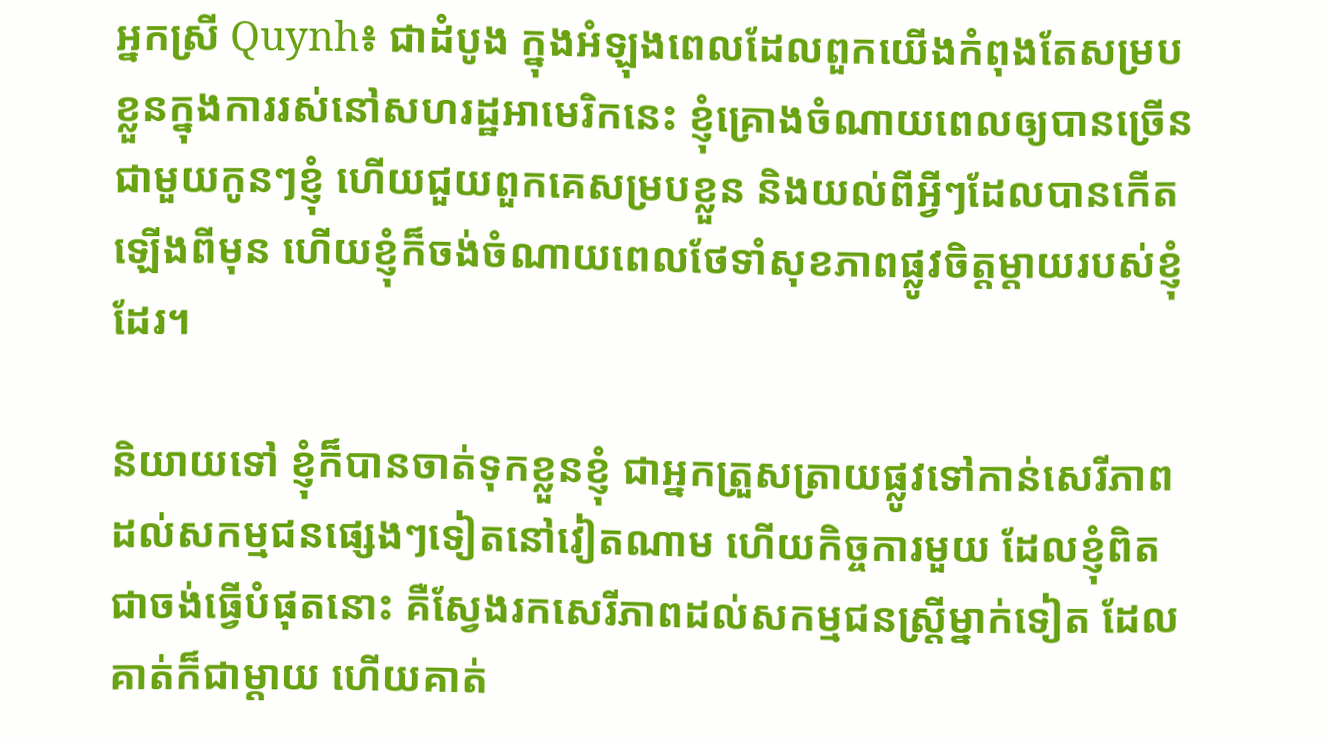អ្នកស្រី Quynh៖ ជាដំបូង ក្នុងអំឡុងពេលដែលពួកយើងកំពុងតែសម្របខ្លួនក្នុងការរស់នៅសហរដ្ឋអាមេរិកនេះ ខ្ញុំគ្រោងចំណាយពេលឲ្យបានច្រើនជាមួយកូនៗខ្ញុំ ហើយជួយពួកគេសម្របខ្លួន និងយល់ពីអ្វីៗដែលបានកើតឡើងពីមុន ហើយខ្ញុំក៏ចង់ចំណាយពេលថែទាំសុខភាពផ្លូវចិត្តម្តាយរបស់ខ្ញុំដែរ។

និយាយទៅ ខ្ញុំក៏បានចាត់ទុកខ្លួនខ្ញុំ ជាអ្នកត្រួសត្រាយផ្លូវទៅកាន់សេរីភាព ដល់សកម្មជនផ្សេងៗទៀតនៅវៀតណាម ហើយកិច្ចការមួយ ដែលខ្ញុំពិតជាចង់ធ្វើបំផុតនោះ គឺស្វែងរកសេរីភាពដល់សកម្មជនស្ត្រីម្នាក់ទៀត ដែលគាត់ក៏ជាម្តាយ ហើយគាត់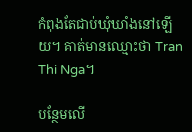កំពុងតែជាប់ឃុំឃាំងនៅឡើយ។ គាត់មានឈ្មោះថា Tran Thi Nga។

បន្ថែមលើ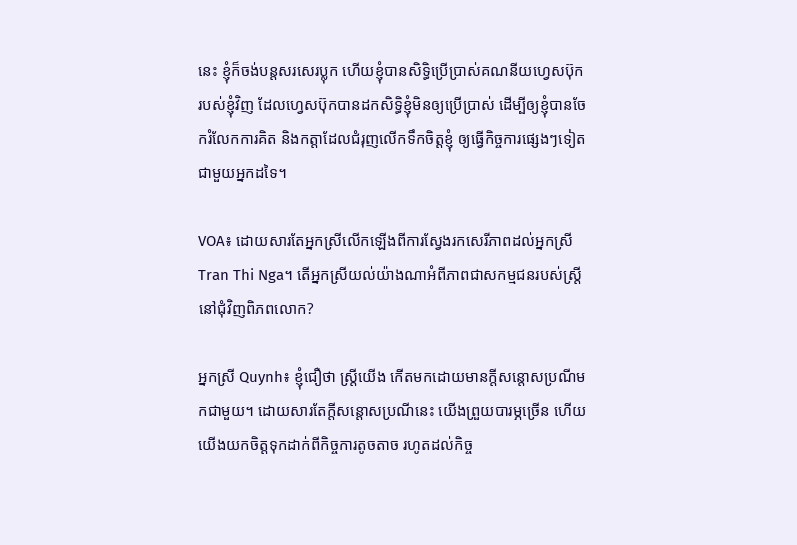នេះ ខ្ញុំក៏ចង់បន្តសរសេរប្លុក ហើយខ្ញុំបានសិទ្ធិប្រើប្រាស់គណនីយហ្វេសប៊ុករបស់ខ្ញុំវិញ ដែលហ្វេសប៊ុកបានដកសិទ្ធិខ្ញុំមិនឲ្យប្រើប្រាស់ ដើម្បីឲ្យខ្ញុំបានចែករំលែកការគិត និងកត្តាដែលជំរុញលើកទឹកចិត្តខ្ញុំ ឲ្យធ្វើកិច្ចការផ្សេងៗទៀតជាមួយអ្នកដទៃ។

VOA៖ ដោយសារតែអ្នកស្រីលើកឡើងពីការស្វែងរកសេរីភាពដល់អ្នកស្រី Tran Thi Nga។ តើអ្នកស្រីយល់យ៉ាងណាអំពីភាពជាសកម្មជនរបស់ស្ត្រីនៅជុំវិញពិភពលោក?

អ្នកស្រី Quynh៖ ខ្ញុំជឿថា ស្ត្រីយើង កើតមកដោយមានក្តីសន្តោសប្រណីមកជាមួយ។ ដោយសារតែក្តីសន្តោសប្រណីនេះ យើងព្រួយបារម្ភច្រើន ហើយយើងយកចិត្តទុកដាក់ពីកិច្ចការតូចតាច រហូតដល់កិច្ច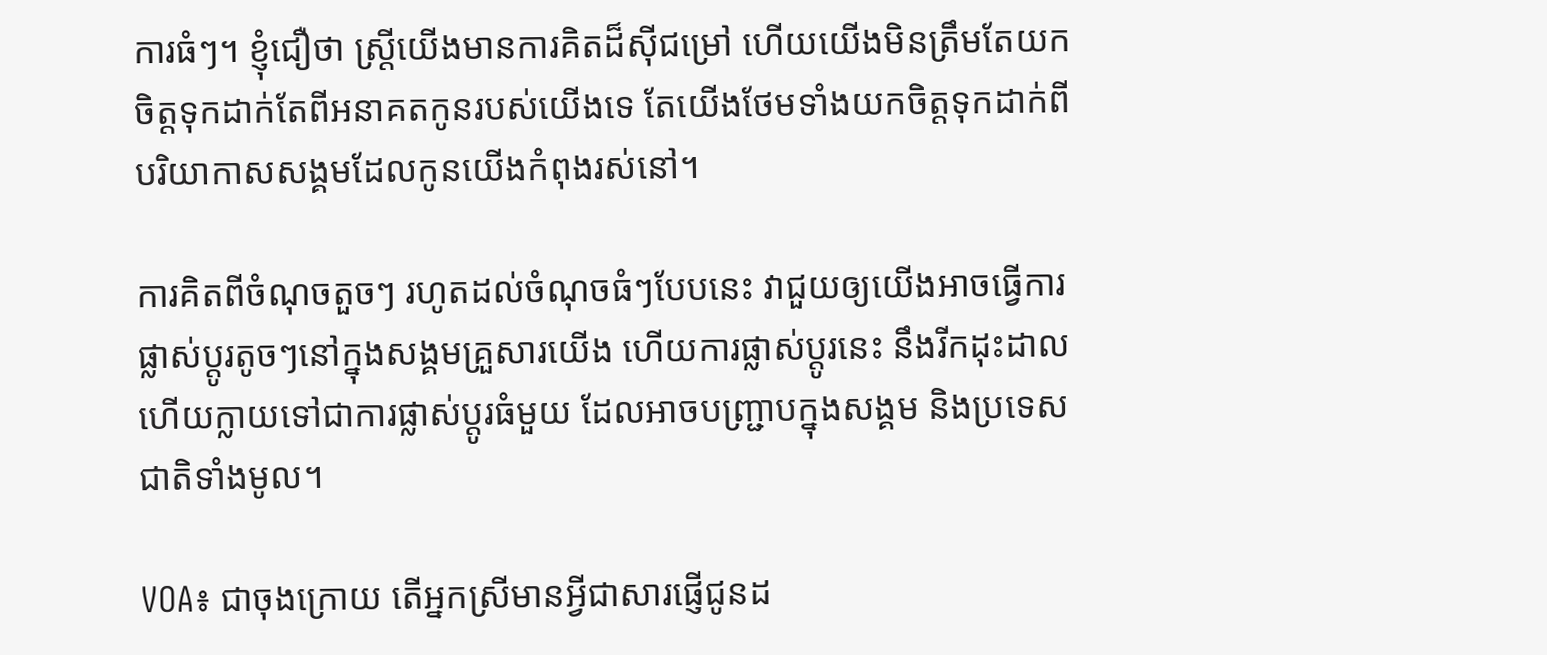ការធំៗ។ ខ្ញុំជឿថា ស្ត្រីយើងមានការគិតដ៏ស៊ីជម្រៅ ហើយយើងមិនត្រឹមតែយកចិត្តទុកដាក់តែពីអនាគតកូនរបស់យើងទេ តែយើងថែមទាំងយកចិត្តទុកដាក់ពីបរិយាកាសសង្គមដែលកូនយើងកំពុងរស់នៅ។

ការគិតពីចំណុចតួចៗ រហូតដល់ចំណុចធំៗបែបនេះ វាជួយឲ្យយើងអាចធ្វើការផ្លាស់ប្តូរតូចៗនៅក្នុងសង្គមគ្រួសារយើង ហើយការផ្លាស់ប្តូរនេះ នឹងរីកដុះដាល ហើយក្លាយទៅជាការផ្លាស់ប្តូរធំមួយ ដែលអាចបញ្ជ្រាបក្នុងសង្គម និងប្រទេសជាតិទាំងមូល។

VOA៖ ជាចុងក្រោយ តើអ្នកស្រីមានអ្វីជាសារផ្ញើជូនដ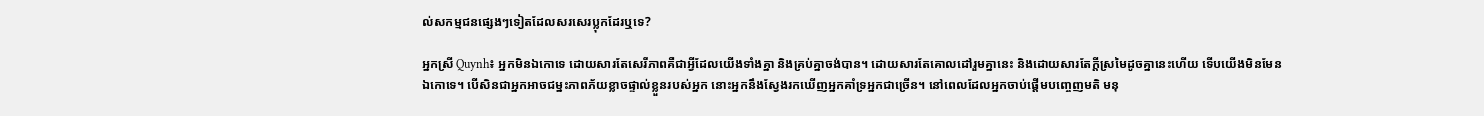ល់សកម្មជនផ្សេងៗទៀតដែលសរសេរប្លុកដែរឬទេ?

អ្នកស្រី Quynh៖ អ្នកមិនឯកោទេ ដោយសារតែសេរីភាពគឺជាអ្វីដែលយើងទាំងគ្នា និងគ្រប់គ្នាចង់បាន។ ដោយសារតែគោលដៅរួមគ្នានេះ និងដោយសារតែក្តីស្រមៃដូចគ្នានេះហើយ ទើបយើងមិនមែនឯកោទេ។ បើសិនជាអ្នកអាចជម្នះភាពភ័យខ្លាចផ្ទាល់ខ្លួនរបស់អ្នក នោះអ្នកនឹងស្វែងរកឃើញអ្នកគាំទ្រអ្នកជាច្រើន។ នៅពេលដែលអ្នកចាប់ផ្តើមបញ្ចេញមតិ មនុ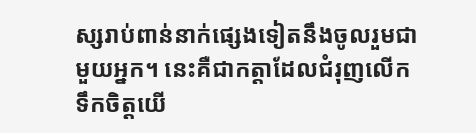ស្សរាប់ពាន់នាក់ផ្សេងទៀតនឹងចូលរួមជាមួយអ្នក។ នេះគឺជាកត្តាដែលជំរុញលើកទឹកចិត្តយើ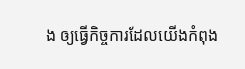ង ឲ្យធ្វើកិច្ចការដែលយើងកំពុង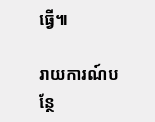ធ្វើ៕

រាយការណ៍បន្ថែ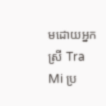មដោយអ្នកស្រី Tra Mi ប្រ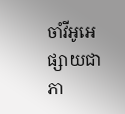ចាំវីអូអេផ្សាយជាភា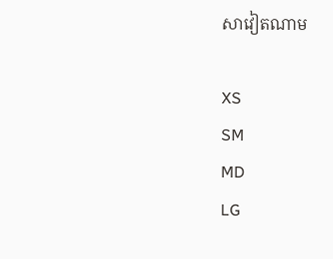សាវៀតណាម

XS
SM
MD
LG